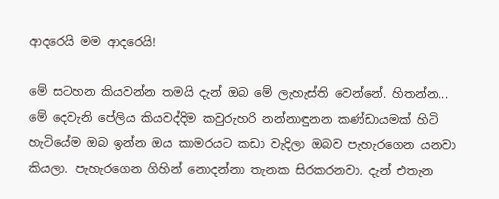ආදරෙයි මම ආදරෙයි!

මේ සටහන කියවන්න තමයි දැන් ඔබ මේ ලැහැස්ති වෙන්නේ. හිතන්න... මේ දෙවැනි පේලිය කියවද්දිම කවුරුහරි නන්නාඳුනන කණ්ඩායමක් හිටි හැටියේම ඔබ ඉන්න ඔය කාමරයට කඩා වැදිලා ඔබව පැහැරගෙන යනවා කියලා. පැහැරගෙන ගිහින් නොදන්නා තැනක සිරකරනවා. දැන් එතැන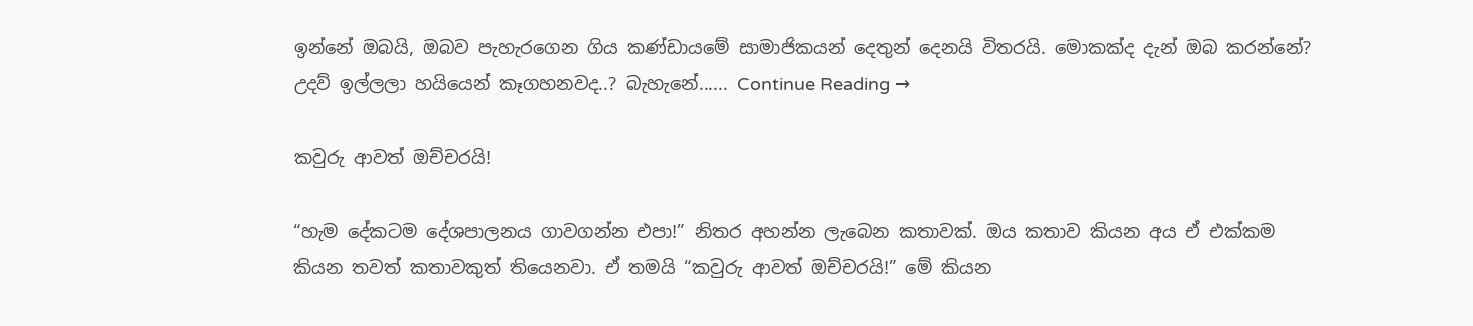ඉන්නේ ඔබයි, ඔබව පැහැරගෙන ගිය කණ්ඩායමේ සාමාජිකයන් දෙතුන් දෙනයි විතරයි. මොකක්ද දැන් ඔබ කරන්නේ? උදව් ඉල්ලලා හයියෙන් කෑගහනවද..? බැහැනේ...... Continue Reading →

කවුරු ආවත් ඔච්චරයි!

“හැම දේකටම දේශපාලනය ගාවගන්න එපා!” නිතර අහන්න ලැබෙන කතාවක්. ඔය කතාව කියන අය ඒ එක්කම කියන තවත් කතාවකුත් තියෙනවා. ඒ තමයි “කවුරු ආවත් ඔච්චරයි!” මේ කියන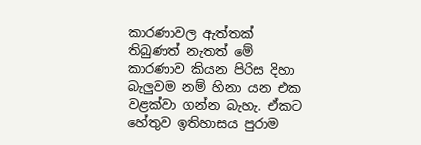කාරණාවල ඇත්තක් තිබුණත් නැතත් මේ කාරණාව කියන පිරිස දිහා බැලුවම නම් හිනා යන එක වළක්වා ගන්න බැහැ. ඒකට හේතුව ඉතිහාසය පුරාම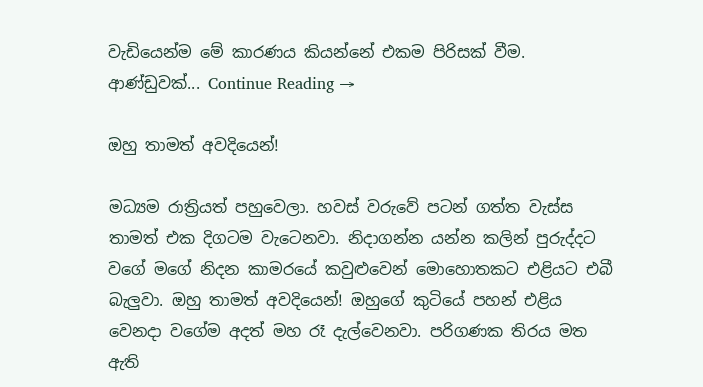වැඩියෙන්ම මේ කාරණය කියන්නේ එකම පිරිසක් වීම. ආණ්ඩුවක්... Continue Reading →

ඔහු තාමත් අවදියෙන්!

මධ්‍යම රාත්‍රියත් පහුවෙලා. හවස් වරුවේ පටන් ගත්ත වැස්ස තාමත් එක දිගටම වැටෙනවා. නිදාගන්න යන්න කලින් පුරුද්දට වගේ මගේ නිදන කාමරයේ කවුළුවෙන් මොහොතකට එළියට එබී බැලුවා. ඔහු තාමත් අවදියෙන්! ඔහුගේ කුටියේ පහන් එළිය වෙනදා වගේම අදත් මහ රෑ දැල්වෙනවා. පරිගණක තිරය මත ඇති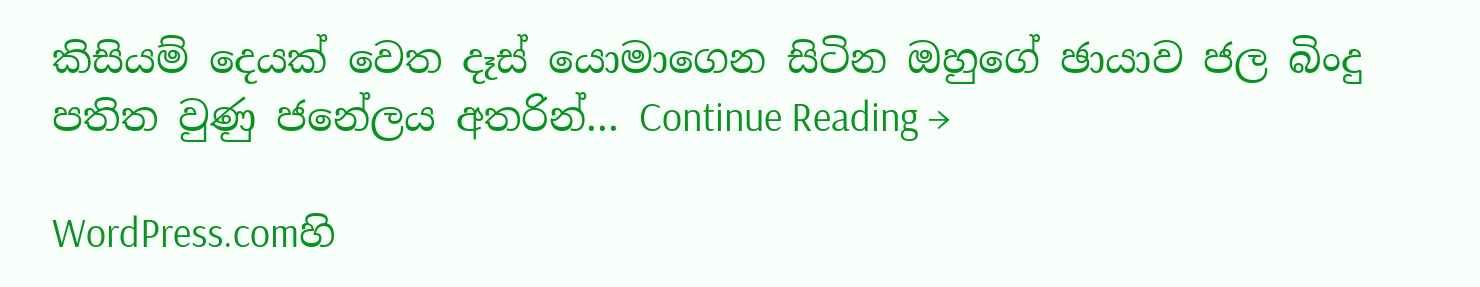කිසියම් දෙයක් වෙත දෑස් යොමාගෙන සිටින ඔහුගේ ඡායාව ජල බිංදු පතිත වුණු ජනේලය අතරින්... Continue Reading →

WordPress.comහි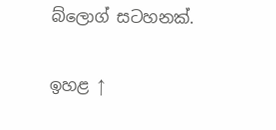බ්ලොග් සටහනක්.

ඉහළ ↑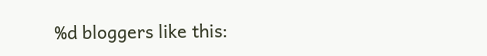%d bloggers like this: